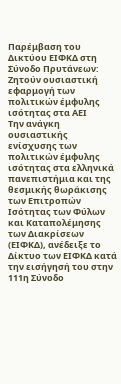Παρέμβαση του Δικτύου ΕΙΦΚΔ στη Σύνοδο Πρυτάνεων: Ζητούν ουσιαστική εφαρμογή των πολιτικών έμφυλης ισότητας στα ΑΕΙ
Την ανάγκη ουσιαστικής ενίσχυσης των πολιτικών έμφυλης ισότητας στα ελληνικά πανεπιστήμια και της θεσμικής θωράκισης των Επιτροπών Ισότητας των Φύλων και Καταπολέμησης των Διακρίσεων (ΕΙΦΚΔ), ανέδειξε το Δίκτυο των ΕΙΦΚΔ κατά την εισήγησή του στην 111η Σύνοδο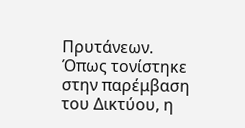Πρυτάνεων.
Όπως τονίστηκε στην παρέμβαση του Δικτύου, η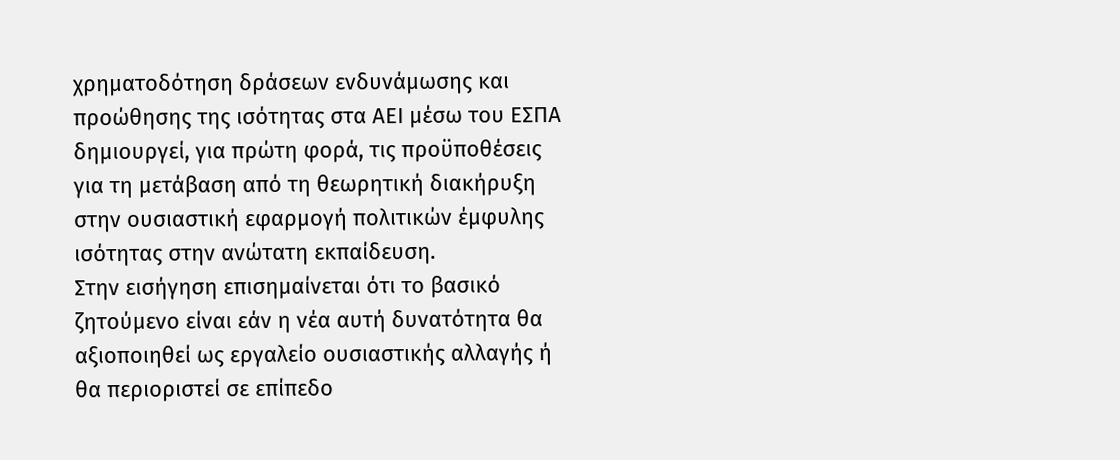χρηματοδότηση δράσεων ενδυνάμωσης και προώθησης της ισότητας στα ΑΕΙ μέσω του ΕΣΠΑ δημιουργεί, για πρώτη φορά, τις προϋποθέσεις για τη μετάβαση από τη θεωρητική διακήρυξη στην ουσιαστική εφαρμογή πολιτικών έμφυλης ισότητας στην ανώτατη εκπαίδευση.
Στην εισήγηση επισημαίνεται ότι το βασικό ζητούμενο είναι εάν η νέα αυτή δυνατότητα θα αξιοποιηθεί ως εργαλείο ουσιαστικής αλλαγής ή θα περιοριστεί σε επίπεδο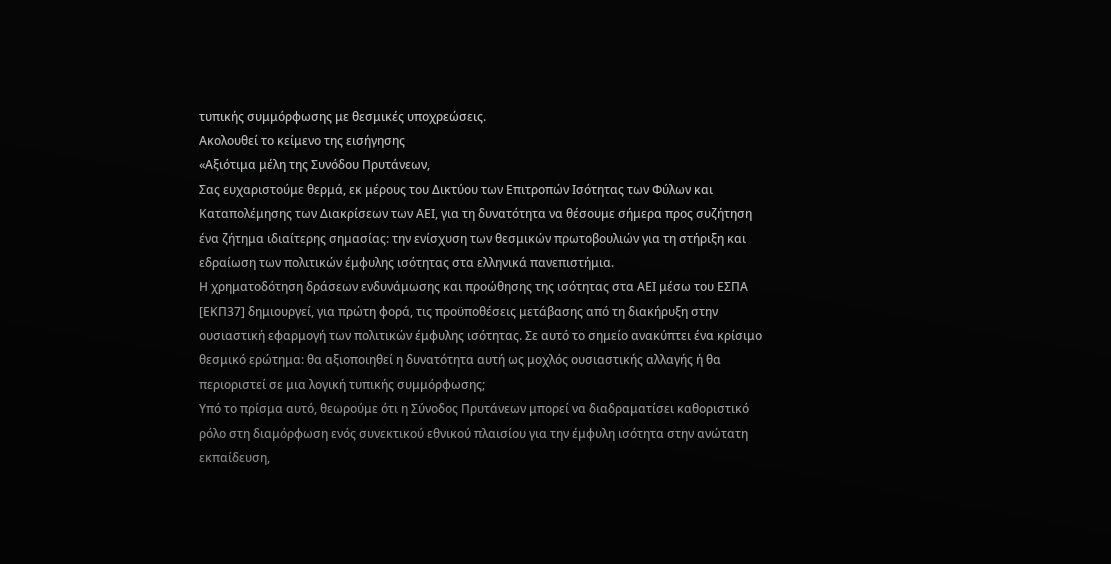τυπικής συμμόρφωσης με θεσμικές υποχρεώσεις.
Ακολουθεί το κείμενο της εισήγησης
«Αξιότιμα μέλη της Συνόδου Πρυτάνεων,
Σας ευχαριστούμε θερμά, εκ μέρους του Δικτύου των Επιτροπών Ισότητας των Φύλων και Καταπολέμησης των Διακρίσεων των ΑΕΙ, για τη δυνατότητα να θέσουμε σήμερα προς συζήτηση ένα ζήτημα ιδιαίτερης σημασίας: την ενίσχυση των θεσμικών πρωτοβουλιών για τη στήριξη και εδραίωση των πολιτικών έμφυλης ισότητας στα ελληνικά πανεπιστήμια.
Η χρηματοδότηση δράσεων ενδυνάμωσης και προώθησης της ισότητας στα ΑΕΙ μέσω του ΕΣΠΑ [ΕΚΠ37] δημιουργεί, για πρώτη φορά, τις προϋποθέσεις μετάβασης από τη διακήρυξη στην ουσιαστική εφαρμογή των πολιτικών έμφυλης ισότητας. Σε αυτό το σημείο ανακύπτει ένα κρίσιμο θεσμικό ερώτημα: θα αξιοποιηθεί η δυνατότητα αυτή ως μοχλός ουσιαστικής αλλαγής ή θα περιοριστεί σε μια λογική τυπικής συμμόρφωσης;
Υπό το πρίσμα αυτό, θεωρούμε ότι η Σύνοδος Πρυτάνεων μπορεί να διαδραματίσει καθοριστικό ρόλο στη διαμόρφωση ενός συνεκτικού εθνικού πλαισίου για την έμφυλη ισότητα στην ανώτατη εκπαίδευση,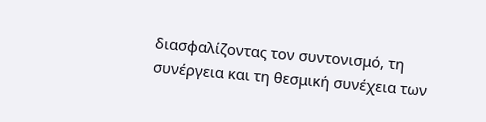διασφαλίζοντας τον συντονισμό, τη συνέργεια και τη θεσμική συνέχεια των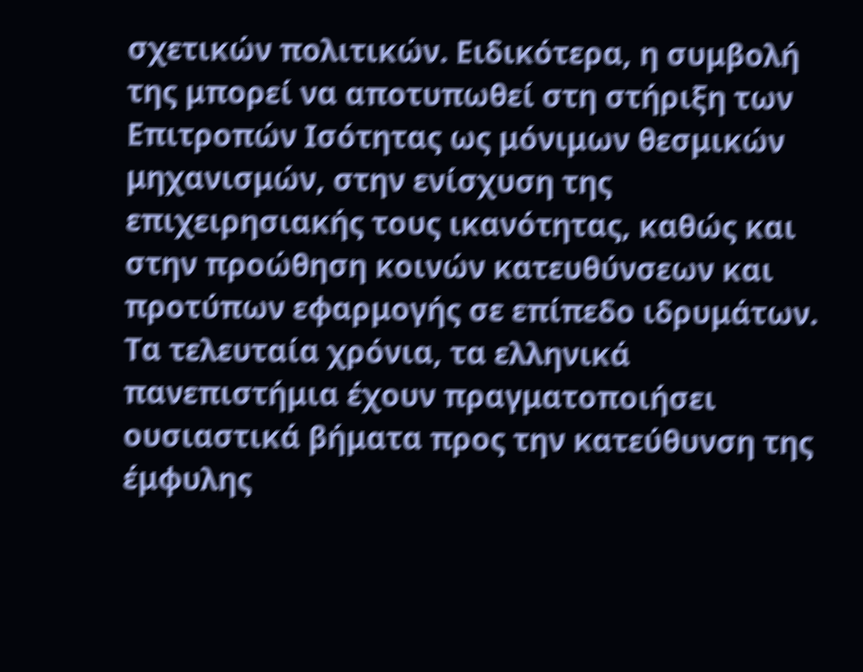σχετικών πολιτικών. Ειδικότερα, η συμβολή της μπορεί να αποτυπωθεί στη στήριξη των Επιτροπών Ισότητας ως μόνιμων θεσμικών μηχανισμών, στην ενίσχυση της επιχειρησιακής τους ικανότητας, καθώς και στην προώθηση κοινών κατευθύνσεων και προτύπων εφαρμογής σε επίπεδο ιδρυμάτων.
Τα τελευταία χρόνια, τα ελληνικά πανεπιστήμια έχουν πραγματοποιήσει ουσιαστικά βήματα προς την κατεύθυνση της έμφυλης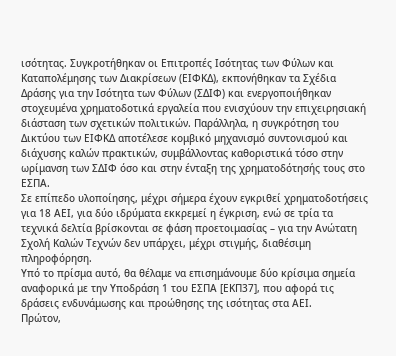ισότητας. Συγκροτήθηκαν οι Επιτροπές Ισότητας των Φύλων και Καταπολέμησης των Διακρίσεων (ΕΙΦΚΔ), εκπονήθηκαν τα Σχέδια Δράσης για την Ισότητα των Φύλων (ΣΔΙΦ) και ενεργοποιήθηκαν στοχευμένα χρηματοδοτικά εργαλεία που ενισχύουν την επιχειρησιακή διάσταση των σχετικών πολιτικών. Παράλληλα, η συγκρότηση του Δικτύου των ΕΙΦΚΔ αποτέλεσε κομβικό μηχανισμό συντονισμού και διάχυσης καλών πρακτικών, συμβάλλοντας καθοριστικά τόσο στην ωρίμανση των ΣΔΙΦ όσο και στην ένταξη της χρηματοδότησής τους στο ΕΣΠΑ.
Σε επίπεδο υλοποίησης, μέχρι σήμερα έχουν εγκριθεί χρηματοδοτήσεις για 18 ΑΕΙ, για δύο ιδρύματα εκκρεμεί η έγκριση, ενώ σε τρία τα τεχνικά δελτία βρίσκονται σε φάση προετοιμασίας – για την Ανώτατη Σχολή Καλών Τεχνών δεν υπάρχει, μέχρι στιγμής, διαθέσιμη πληροφόρηση.
Υπό το πρίσμα αυτό, θα θέλαμε να επισημάνουμε δύο κρίσιμα σημεία αναφορικά με την Υποδράση 1 του ΕΣΠΑ [ΕΚΠ37], που αφορά τις δράσεις ενδυνάμωσης και προώθησης της ισότητας στα ΑΕΙ.
Πρώτον,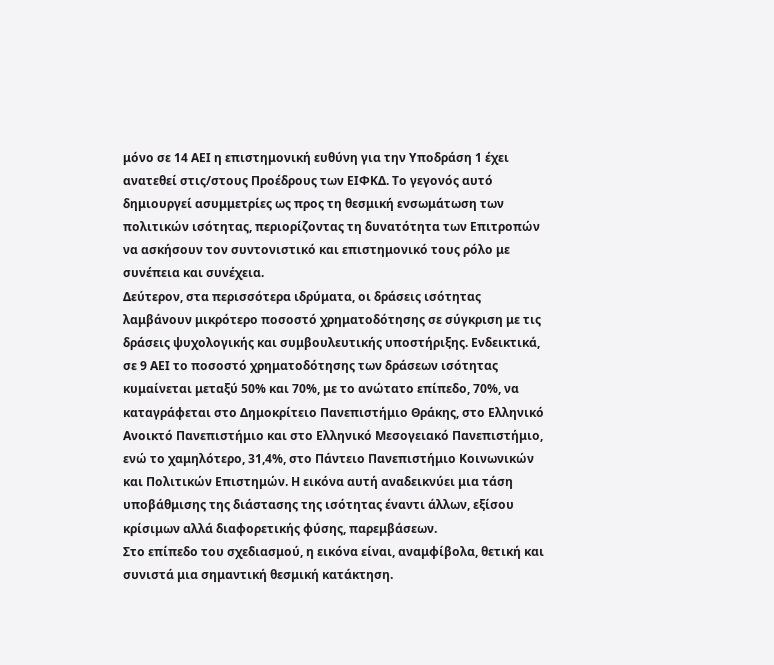μόνο σε 14 ΑΕΙ η επιστημονική ευθύνη για την Υποδράση 1 έχει ανατεθεί στις/στους Προέδρους των ΕΙΦΚΔ. Το γεγονός αυτό δημιουργεί ασυμμετρίες ως προς τη θεσμική ενσωμάτωση των πολιτικών ισότητας, περιορίζοντας τη δυνατότητα των Επιτροπών να ασκήσουν τον συντονιστικό και επιστημονικό τους ρόλο με συνέπεια και συνέχεια.
Δεύτερον, στα περισσότερα ιδρύματα, οι δράσεις ισότητας λαμβάνουν μικρότερο ποσοστό χρηματοδότησης σε σύγκριση με τις δράσεις ψυχολογικής και συμβουλευτικής υποστήριξης. Ενδεικτικά, σε 9 ΑΕΙ το ποσοστό χρηματοδότησης των δράσεων ισότητας κυμαίνεται μεταξύ 50% και 70%, με το ανώτατο επίπεδο, 70%, να καταγράφεται στο Δημοκρίτειο Πανεπιστήμιο Θράκης, στο Ελληνικό Ανοικτό Πανεπιστήμιο και στο Ελληνικό Μεσογειακό Πανεπιστήμιο, ενώ το χαμηλότερο, 31,4%, στο Πάντειο Πανεπιστήμιο Κοινωνικών και Πολιτικών Επιστημών. Η εικόνα αυτή αναδεικνύει μια τάση υποβάθμισης της διάστασης της ισότητας έναντι άλλων, εξίσου κρίσιμων αλλά διαφορετικής φύσης, παρεμβάσεων.
Στο επίπεδο του σχεδιασμού, η εικόνα είναι, αναμφίβολα, θετική και συνιστά μια σημαντική θεσμική κατάκτηση.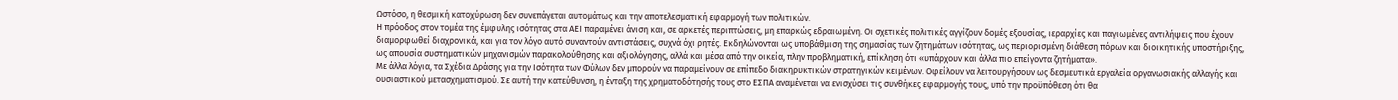Ωστόσο, η θεσμική κατοχύρωση δεν συνεπάγεται αυτομάτως και την αποτελεσματική εφαρμογή των πολιτικών.
Η πρόοδος στον τομέα της έμφυλης ισότητας στα ΑΕΙ παραμένει άνιση και, σε αρκετές περιπτώσεις, μη επαρκώς εδραιωμένη. Οι σχετικές πολιτικές αγγίζουν δομές εξουσίας, ιεραρχίες και παγιωμένες αντιλήψεις που έχουν διαμορφωθεί διαχρονικά, και για τον λόγο αυτό συναντούν αντιστάσεις, συχνά όχι ρητές. Εκδηλώνονται ως υποβάθμιση της σημασίας των ζητημάτων ισότητας, ως περιορισμένη διάθεση πόρων και διοικητικής υποστήριξης, ως απουσία συστηματικών μηχανισμών παρακολούθησης και αξιολόγησης, αλλά και μέσα από την οικεία, πλην προβληματική, επίκληση ότι «υπάρχουν και άλλα πιο επείγοντα ζητήματα».
Με άλλα λόγια, τα Σχέδια Δράσης για την Ισότητα των Φύλων δεν μπορούν να παραμείνουν σε επίπεδο διακηρυκτικών στρατηγικών κειμένων. Οφείλουν να λειτουργήσουν ως δεσμευτικά εργαλεία οργανωσιακής αλλαγής και ουσιαστικού μετασχηματισμού. Σε αυτή την κατεύθυνση, η ένταξη της χρηματοδότησής τους στο ΕΣΠΑ αναμένεται να ενισχύσει τις συνθήκες εφαρμογής τους, υπό την προϋπόθεση ότι θα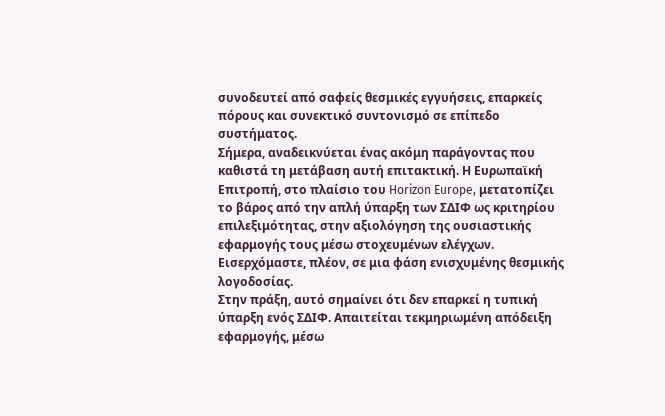συνοδευτεί από σαφείς θεσμικές εγγυήσεις, επαρκείς πόρους και συνεκτικό συντονισμό σε επίπεδο συστήματος.
Σήμερα, αναδεικνύεται ένας ακόμη παράγοντας που καθιστά τη μετάβαση αυτή επιτακτική. Η Ευρωπαϊκή Επιτροπή, στο πλαίσιο του Horizon Europe, μετατοπίζει το βάρος από την απλή ύπαρξη των ΣΔΙΦ ως κριτηρίου επιλεξιμότητας, στην αξιολόγηση της ουσιαστικής εφαρμογής τους μέσω στοχευμένων ελέγχων. Εισερχόμαστε, πλέον, σε μια φάση ενισχυμένης θεσμικής λογοδοσίας.
Στην πράξη, αυτό σημαίνει ότι δεν επαρκεί η τυπική ύπαρξη ενός ΣΔΙΦ. Απαιτείται τεκμηριωμένη απόδειξη εφαρμογής, μέσω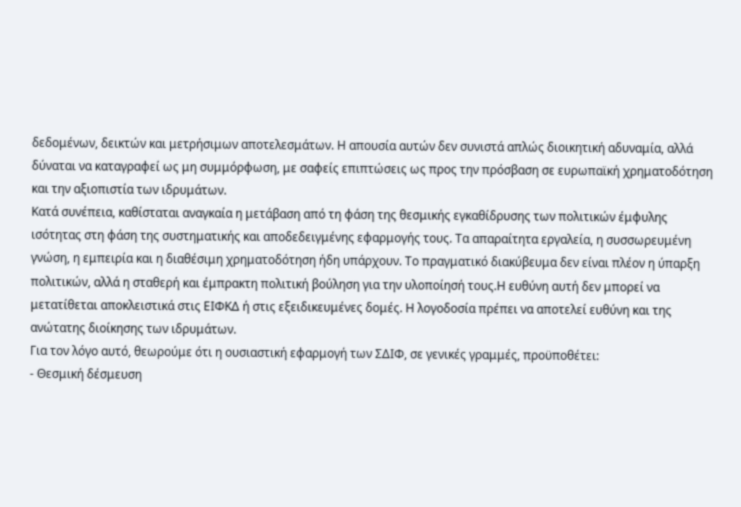δεδομένων, δεικτών και μετρήσιμων αποτελεσμάτων. Η απουσία αυτών δεν συνιστά απλώς διοικητική αδυναμία, αλλά δύναται να καταγραφεί ως μη συμμόρφωση, με σαφείς επιπτώσεις ως προς την πρόσβαση σε ευρωπαϊκή χρηματοδότηση και την αξιοπιστία των ιδρυμάτων.
Κατά συνέπεια, καθίσταται αναγκαία η μετάβαση από τη φάση της θεσμικής εγκαθίδρυσης των πολιτικών έμφυλης ισότητας στη φάση της συστηματικής και αποδεδειγμένης εφαρμογής τους. Τα απαραίτητα εργαλεία, η συσσωρευμένη γνώση, η εμπειρία και η διαθέσιμη χρηματοδότηση ήδη υπάρχουν. Το πραγματικό διακύβευμα δεν είναι πλέον η ύπαρξη πολιτικών, αλλά η σταθερή και έμπρακτη πολιτική βούληση για την υλοποίησή τους.Η ευθύνη αυτή δεν μπορεί να μετατίθεται αποκλειστικά στις ΕΙΦΚΔ ή στις εξειδικευμένες δομές. Η λογοδοσία πρέπει να αποτελεί ευθύνη και της ανώτατης διοίκησης των ιδρυμάτων.
Για τον λόγο αυτό, θεωρούμε ότι η ουσιαστική εφαρμογή των ΣΔΙΦ, σε γενικές γραμμές, προϋποθέτει:
- Θεσμική δέσμευση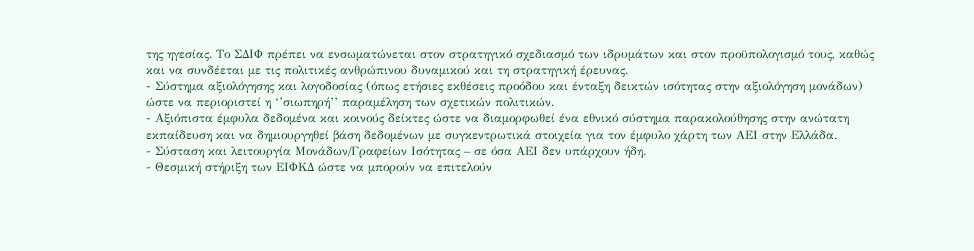της ηγεσίας. Το ΣΔΙΦ πρέπει να ενσωματώνεται στον στρατηγικό σχεδιασμό των ιδρυμάτων και στον προϋπολογισμό τους, καθώς και να συνδέεται με τις πολιτικές ανθρώπινου δυναμικού και τη στρατηγική έρευνας.
- Σύστημα αξιολόγησης και λογοδοσίας (όπως ετήσιες εκθέσεις προόδου και ένταξη δεικτών ισότητας στην αξιολόγηση μονάδων) ώστε να περιοριστεί η ‘’σιωπηρή’’ παραμέληση των σχετικών πολιτικών.
- Αξιόπιστα έμφυλα δεδομένα και κοινούς δείκτες ώστε να διαμορφωθεί ένα εθνικό σύστημα παρακολούθησης στην ανώτατη εκπαίδευση και να δημιουργηθεί βάση δεδομένων με συγκεντρωτικά στοιχεία για τον έμφυλο χάρτη των ΑΕΙ στην Ελλάδα.
- Σύσταση και λειτουργία Μονάδων/Γραφείων Ισότητας – σε όσα ΑΕΙ δεν υπάρχουν ήδη.
- Θεσμική στήριξη των ΕΙΦΚΔ ώστε να μπορούν να επιτελούν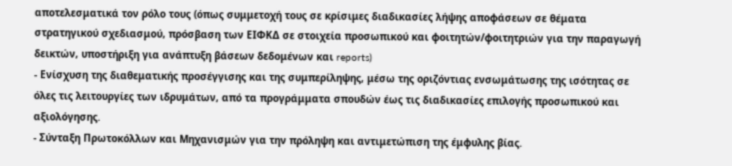αποτελεσματικά τον ρόλο τους (όπως συμμετοχή τους σε κρίσιμες διαδικασίες λήψης αποφάσεων σε θέματα στρατηγικού σχεδιασμού, πρόσβαση των ΕΙΦΚΔ σε στοιχεία προσωπικού και φοιτητών/φοιτητριών για την παραγωγή δεικτών, υποστήριξη για ανάπτυξη βάσεων δεδομένων και reports)
- Ενίσχυση της διαθεματικής προσέγγισης και της συμπερίληψης, μέσω της οριζόντιας ενσωμάτωσης της ισότητας σε όλες τις λειτουργίες των ιδρυμάτων, από τα προγράμματα σπουδών έως τις διαδικασίες επιλογής προσωπικού και αξιολόγησης.
- Σύνταξη Πρωτοκόλλων και Μηχανισμών για την πρόληψη και αντιμετώπιση της έμφυλης βίας.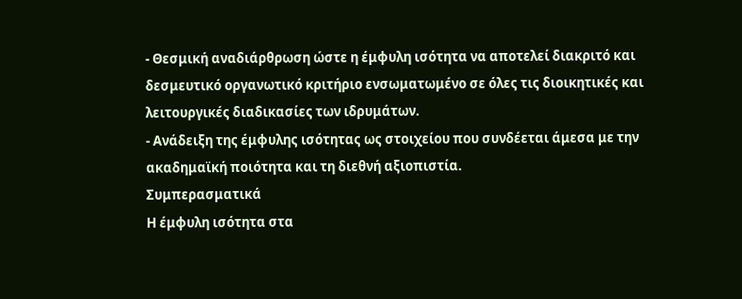- Θεσμική αναδιάρθρωση ώστε η έμφυλη ισότητα να αποτελεί διακριτό και δεσμευτικό οργανωτικό κριτήριο ενσωματωμένο σε όλες τις διοικητικές και λειτουργικές διαδικασίες των ιδρυμάτων.
- Ανάδειξη της έμφυλης ισότητας ως στοιχείου που συνδέεται άμεσα με την ακαδημαϊκή ποιότητα και τη διεθνή αξιοπιστία.
Συμπερασματικά
Η έμφυλη ισότητα στα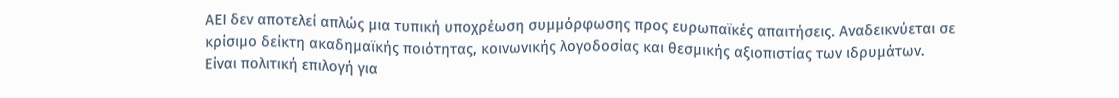ΑΕΙ δεν αποτελεί απλώς μια τυπική υποχρέωση συμμόρφωσης προς ευρωπαϊκές απαιτήσεις. Αναδεικνύεται σε κρίσιμο δείκτη ακαδημαϊκής ποιότητας, κοινωνικής λογοδοσίας και θεσμικής αξιοπιστίας των ιδρυμάτων.
Είναι πολιτική επιλογή για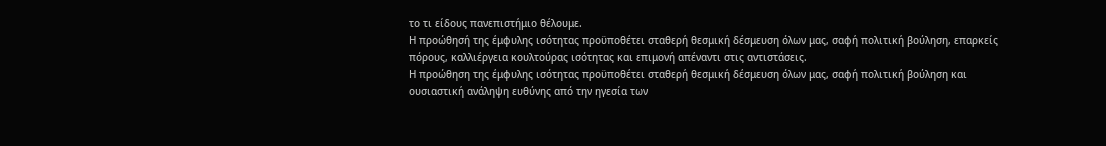το τι είδους πανεπιστήμιο θέλουμε.
Η προώθησή της έμφυλης ισότητας προϋποθέτει σταθερή θεσμική δέσμευση όλων μας, σαφή πολιτική βούληση, επαρκείς πόρους, καλλιέργεια κουλτούρας ισότητας και επιμονή απέναντι στις αντιστάσεις.
Η προώθηση της έμφυλης ισότητας προϋποθέτει σταθερή θεσμική δέσμευση όλων μας, σαφή πολιτική βούληση και ουσιαστική ανάληψη ευθύνης από την ηγεσία των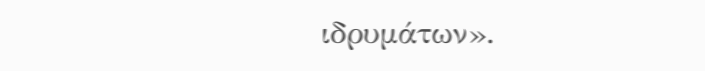ιδρυμάτων».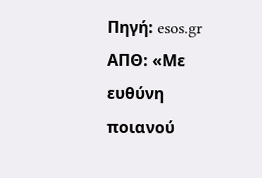Πηγή: esos.gr
ΑΠΘ: «Με ευθύνη ποιανού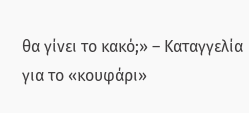θα γίνει το κακό;» – Καταγγελία για το «κουφάρι»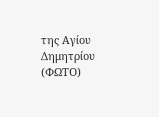της Αγίου Δημητρίου (ΦΩΤΟ)